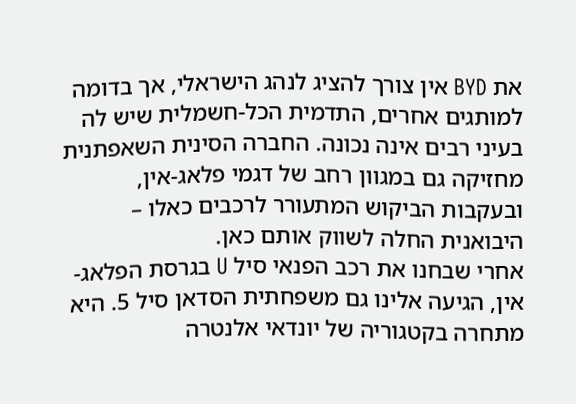את BYD אין צורך להציג לנהג הישראלי, אך בדומה למותגים אחרים, התדמית הכל-חשמלית שיש לה בעיני רבים אינה נכונה. החברה הסינית השאפתנית מחזיקה גם במגוון רחב של דגמי פלאג-אין, ובעקבות הביקוש המתעורר לרכבים כאלו – היבואנית החלה לשווק אותם כאן.
אחרי שבחנו את רכב הפנאי סיל U בגרסת הפלאג-אין, הגיעה אלינו גם משפחתית הסדאן סיל 5. היא מתחרה בקטגוריה של יונדאי אלנטרה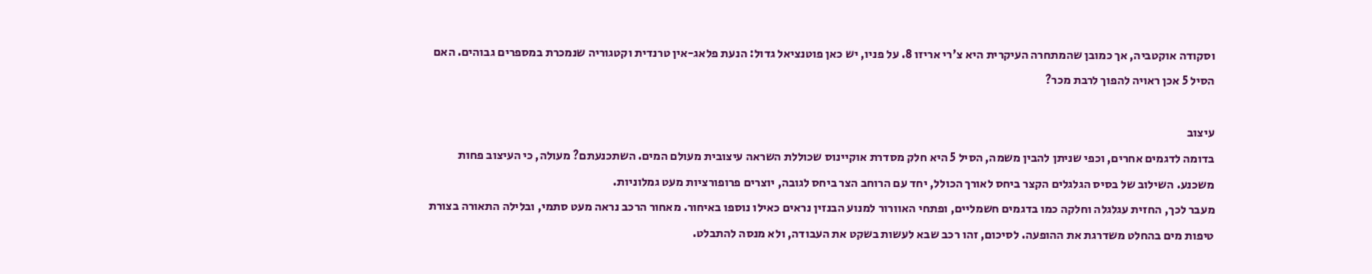וסקודה אוקטביה, אך כמובן שהמתחרה העיקרית היא צ'רי אריזו 8. על פניו, יש כאן פוטנציאל גדול: הנעת פלאג-אין טרנדית וקטגוריה שנמכרת במספרים גבוהים. האם הסיל 5 אכן ראויה להפוך לרבת מכר?

עיצוב
בדומה לדגמים אחרים, וכפי שניתן להבין משמה, הסיל 5 היא חלק מסדרת אוקיינוס שכוללת השראה עיצובית מעולם המים. השתכנעתם? מעולה, כי העיצוב פחות משכנע. השילוב של בסיס הגלגלים הקצר ביחס לאורך הכולל, יחד עם הרוחב הצר ביחס לגובה, יוצרים פרופורציות מעט גמלוניות.
מעבר לכך, החזית עגלגלה וחלקה כמו בדגמים חשמליים, ופתחי האוורור למנוע הבנזין נראים כאילו נוספו באיחור. מאחור הרכב נראה מעט סתמי, ובלילה התאורה בצורת טיפות מים בהחלט משדרגת את ההופעה. לסיכום, זהו רכב שבא לעשות בשקט את העבודה, ולא מנסה להתבלט.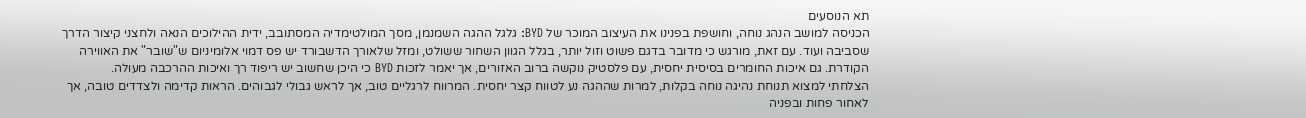תא הנוסעים
הכניסה למושב הנהג נוחה, וחושפת בפנינו את העיצוב המוכר של BYD: גלגל ההגה השמנמן, מסך המולטימדיה המסתובב, ידית ההילוכים הנאה ולחצני קיצור הדרך שסביבה ועוד. עם זאת, מורגש כי מדובר בדגם פשוט וזול יותר, בגלל הגוון השחור ששולט, ומזל שלאורך הדשבורד יש פס דמוי אלומיניום ש"שובר" את האווירה הקודרת. גם איכות החומרים בסיסית יחסית, עם פלסטיק נוקשה ברוב האזורים, אך יאמר לזכות BYD כי היכן שחשוב יש ריפוד רך ואיכות ההרכבה מעולה.
הצלחתי למצוא תנוחת נהיגה נוחה בקלות, למרות שההגה נע לטווח קצר יחסית. המרווח לרגליים טוב, אך לראש גבולי לגבוהים. הראות קדימה ולצדדים טובה, אך לאחור פחות ובפניה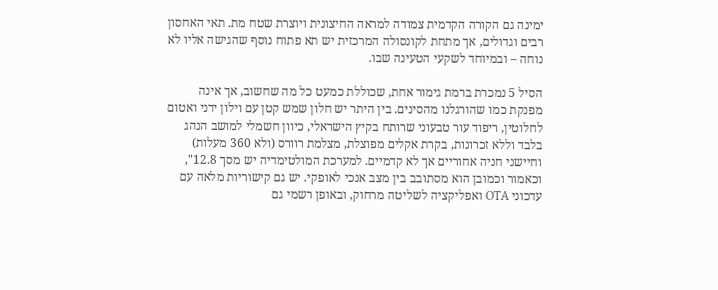ימינה גם הקורה הקדמית צמודה למראה החיצונית ויוצרת שטח מת. תאי האחסון רבים וגדולים, אך מתחת לקונסולה המרכזית יש תא פתוח נוסף שהגישה אליו לא נוחה – ובמיוחד לשקעי הטעינה שבו.

הסיל 5 נמכרת ברמת גימור אחת, שכוללת כמעט כל מה שחשוב, אך אינה מפנקת כמו שהורגלנו מהסינים. בין היתר יש חלון שמש קטן עם וילון ידני ואטום לחלוטין, ריפוד עור טבעוני שרותח בקיץ הישראלי, כיוון חשמלי למושב הנהג בלבד וללא זכרונות, בקרת אקלים מפוצלת, מצלמת רוורס (ולא 360 מעלות) וחיישני חניה אחוריים אך לא קדמיים. למערכת המולטימדיה יש מסך 12.8", וכאמור וכמובן הוא מסתובב בין מצב אנכי לאופקי. יש גם קישוריות מלאה עם עדכוני OTA ואפליקציה לשליטה מרחוק, ובאופן רשמי גם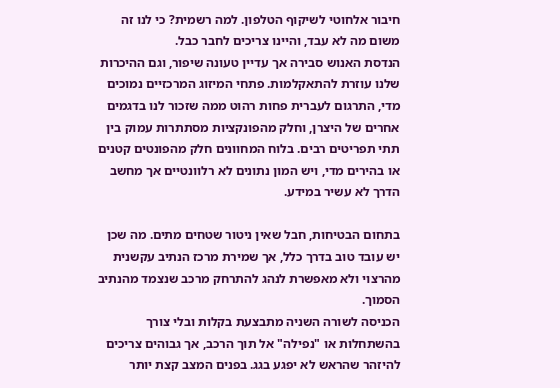חיבור אלחוטי לשיקוף הטלפון. למה רשמית? כי לנו זה משום מה לא עבד, והיינו צריכים לחבר כבל.
הנדסת האנוש סבירה אך עדיין טעונה שיפור, וגם ההיכרות שלנו עוזרת להתאקלמות. פתחי המיזוג המרכזיים נמוכים מדי, התרגום לעברית פחות רהוט ממה שזכור לנו בדגמים אחרים של היצרן, וחלק מהפונקציות מסתתרות עמוק בין תתי תפריטים רבים. בלוח המחוונים חלק מהפונטים קטנים או בהירים מדי, ויש המון נתונים לא רלוונטיים אך מחשב הדרך לא עשיר במידע.

בתחום הבטיחות, חבל שאין ניטור שטחים מתים. מה שכן יש עובד טוב בדרך כלל, אך שמירת מרכז הנתיב עקשנית מהרצוי ולא מאפשרת לנהג להתרחק מרכב שנצמד מהנתיב הסמוך.
הכניסה לשורה השניה מתבצעת בקלות ובלי צורך בהשתחלות או "נפילה" אל תוך הרכב, אך גבוהים צריכים להיזהר שהראש לא יפגע בגג. בפנים המצב קצת יותר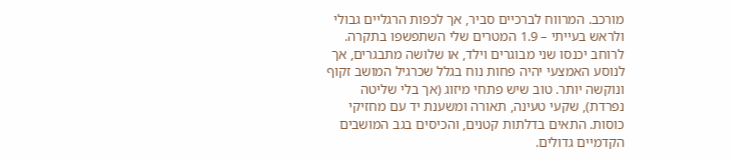מורכב. המרווח לברכיים סביר, אך לכפות הרגליים גבולי ולראש בעייתי – 1.9 המטרים שלי השתפשפו בתקרה. לרוחב יכנסו שני מבוגרים וילד, או שלושה מתבגרים, אך לנוסע האמצעי יהיה פחות נוח בגלל שכרגיל המושב זקוף ונוקשה יותר. טוב שיש פתחי מיזוג (אך בלי שליטה נפרדת), שקעי טעינה, תאורה ומשענת יד עם מחזיקי כוסות. התאים בדלתות קטנים, והכיסים בגב המושבים הקדמיים גדולים.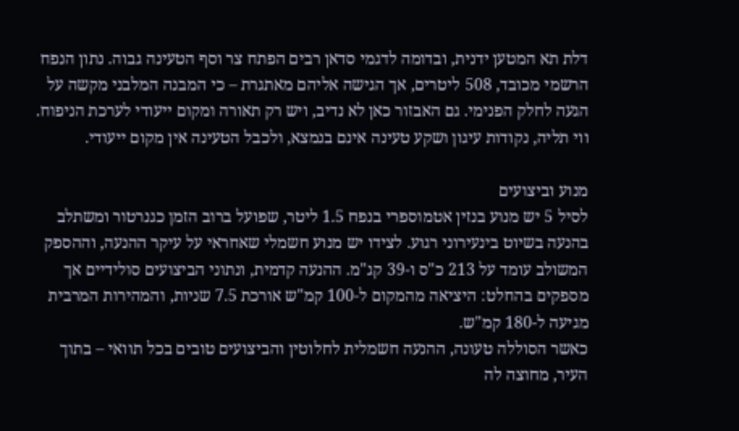דלת תא המטען ידנית, ובדומה לדגמי סדאן רבים הפתח צר וסף הטעינה גבוה. נתון הנפח הרשמי מכובד, 508 ליטרים, אך הגישה אליהם מאתגרת – כי המבנה המלבני מקשה על הגעה לחלק הפנימי. גם האבזור כאן לא נדיב, ויש רק תאורה ומקום ייעודי לערכת הניפוח. ווי תליה, נקודות עיגון ושקע טעינה אינם בנמצא, ולכבל הטעינה אין מקום ייעודי.

מנוע וביצועים
לסיל 5 יש מנוע בנזין אטמוספרי בנפח 1.5 ליטר, שפועל ברוב הזמן כגנרטור ומשתלב בהנעה בשיוט בינעירוני רגוע. לצידו יש מנוע חשמלי שאחראי על עיקר ההנעה, וההספק המשולב עומד על 213 כ"ס ו-39 קג"מ. ההנעה קדמית, ונתוני הביצועים סולידיים אך מספקים בהחלט: היציאה מהמקום ל-100 קמ"ש אורכת 7.5 שניות, והמהירות המרבית מגיעה ל-180 קמ"ש.
כאשר הסוללה טעונה, ההנעה חשמלית לחלוטין והביצועים טובים בכל תוואי – בתוך העיר, מחוצה לה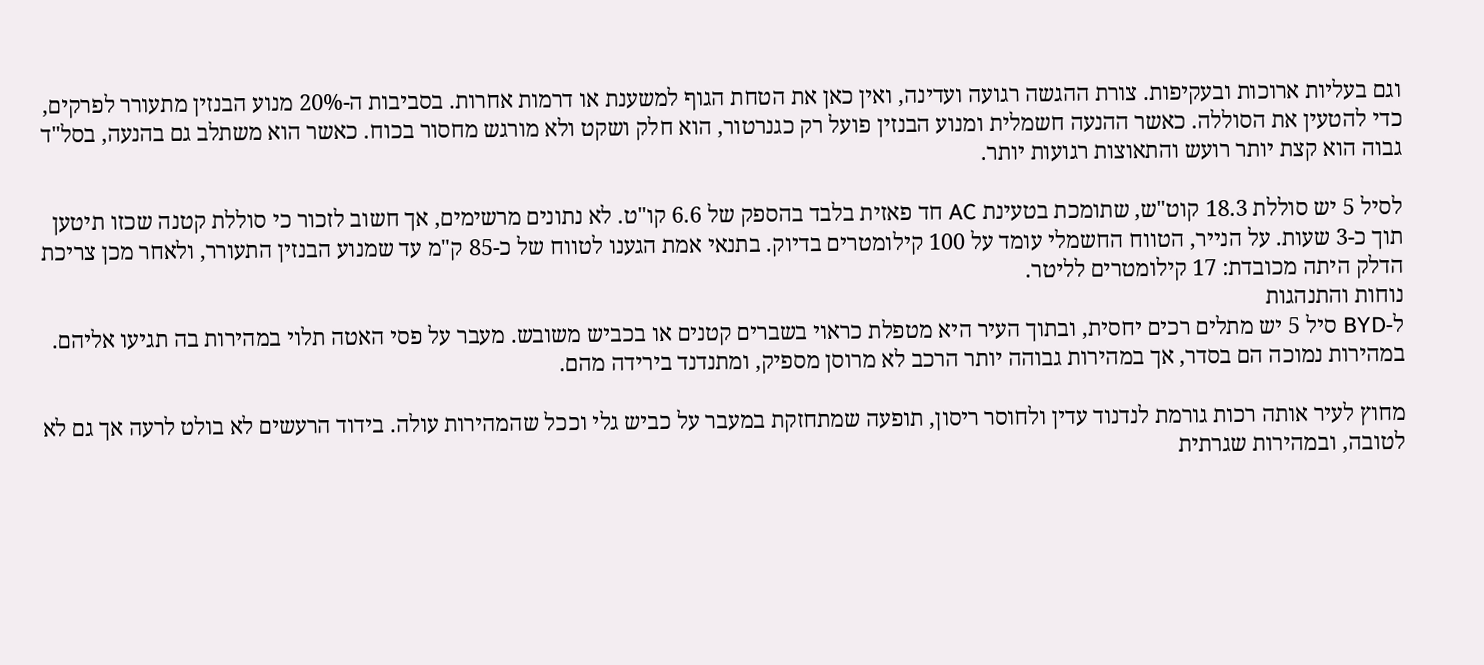וגם בעליות ארוכות ובעקיפות. צורת ההגשה רגועה ועדינה, ואין כאן את הטחת הגוף למשענת או דרמות אחרות. בסביבות ה-20% מנוע הבנזין מתעורר לפרקים, כדי להטעין את הסוללה. כאשר ההנעה חשמלית ומנוע הבנזין פועל רק כגנרטור, הוא חלק ושקט ולא מורגש מחסור בכוח. כאשר הוא משתלב גם בהנעה, בסל"ד גבוה הוא קצת יותר רועש והתאוצות רגועות יותר.

לסיל 5 יש סוללת 18.3 קוט"ש, שתומכת בטעינת AC חד פאזית בלבד בהספק של 6.6 קו"ט. לא נתונים מרשימים, אך חשוב לזכור כי סוללת קטנה שכזו תיטען תוך כ-3 שעות. על הנייר, הטווח החשמלי עומד על 100 קילומטרים בדיוק. בתנאי אמת הגענו לטווח של כ-85 ק"מ עד שמנוע הבנזין התעורר, ולאחר מכן צריכת הדלק היתה מכובדת: 17 קילומטרים לליטר.
נוחות והתנהגות
ל-BYD סיל 5 יש מתלים רכים יחסית, ובתוך העיר היא מטפלת כראוי בשברים קטנים או בכביש משובש. מעבר על פסי האטה תלוי במהירות בה תגיעו אליהם. במהירות נמוכה הם בסדר, אך במהירות גבוהה יותר הרכב לא מרוסן מספיק, ומתנדנד בירידה מהם.

מחוץ לעיר אותה רכות גורמת לנדנוד עדין ולחוסר ריסון, תופעה שמתחזקת במעבר על כביש גלי וככל שהמהירות עולה. בידוד הרעשים לא בולט לרעה אך גם לא לטובה, ובמהירות שגרתית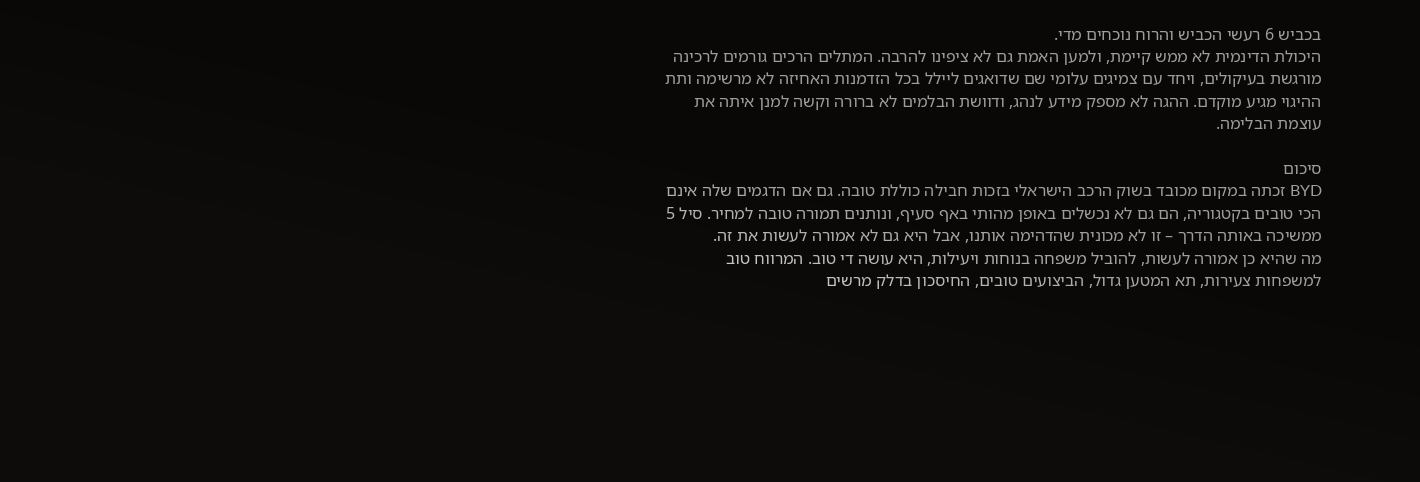בכביש 6 רעשי הכביש והרוח נוכחים מדי.
היכולת הדינמית לא ממש קיימת, ולמען האמת גם לא ציפינו להרבה. המתלים הרכים גורמים לרכינה מורגשת בעיקולים, ויחד עם צמיגים עלומי שם שדואגים ליילל בכל הזדמנות האחיזה לא מרשימה ותת ההיגוי מגיע מוקדם. ההגה לא מספק מידע לנהג, ודוושת הבלמים לא ברורה וקשה למנן איתה את עוצמת הבלימה.

סיכום
BYD זכתה במקום מכובד בשוק הרכב הישראלי בזכות חבילה כוללת טובה. גם אם הדגמים שלה אינם הכי טובים בקטגוריה, הם גם לא נכשלים באופן מהותי באף סעיף, ונותנים תמורה טובה למחיר. סיל 5 ממשיכה באותה הדרך – זו לא מכונית שהדהימה אותנו, אבל היא גם לא אמורה לעשות את זה.
מה שהיא כן אמורה לעשות, להוביל משפחה בנוחות ויעילות, היא עושה די טוב. המרווח טוב למשפחות צעירות, תא המטען גדול, הביצועים טובים, החיסכון בדלק מרשים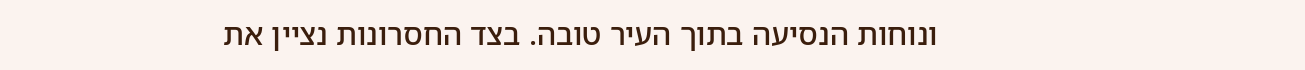ונוחות הנסיעה בתוך העיר טובה. בצד החסרונות נציין את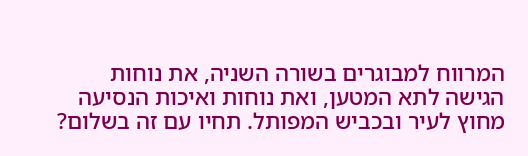המרווח למבוגרים בשורה השניה, את נוחות הגישה לתא המטען, ואת נוחות ואיכות הנסיעה מחוץ לעיר ובכביש המפותל. תחיו עם זה בשלום?